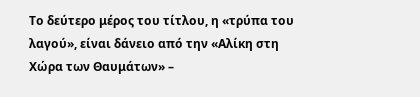Το δεύτερο μέρος του τίτλου, η «τρύπα του λαγού», είναι δάνειο από την «Αλίκη στη Χώρα των Θαυμάτων» –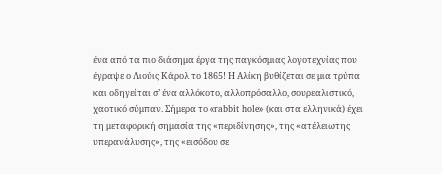ένα από τα πιο διάσημα έργα της παγκόσμιας λογοτεχνίας που έγραψε ο Λιούις Κάρολ το 1865! Η Αλίκη βυθίζεται σε μια τρύπα και οδηγείται σ’ ένα αλλόκοτο, αλλοπρόσαλλο, σουρεαλιστικό, χαοτικό σύμπαν. Σήμερα το «rabbit hole» (και στα ελληνικά) έχει τη μεταφορική σημασία της «περιδίνησης», της «ατέλειωτης υπερανάλυσης», της «εισόδου σε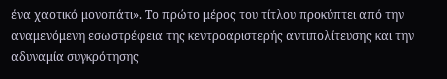ένα χαοτικό μονοπάτι». Το πρώτο μέρος του τίτλου προκύπτει από την αναμενόμενη εσωστρέφεια της κεντροαριστερής αντιπολίτευσης και την αδυναμία συγκρότησης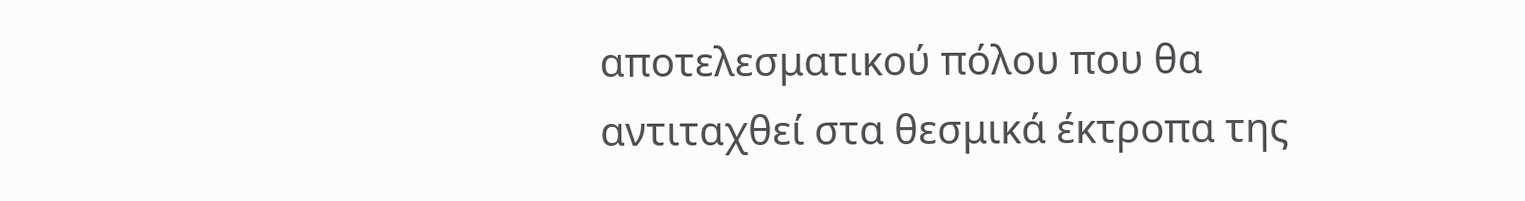αποτελεσματικού πόλου που θα αντιταχθεί στα θεσμικά έκτροπα της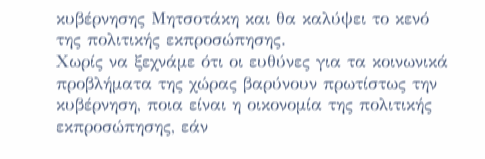κυβέρνησης Μητσοτάκη και θα καλύψει το κενό της πολιτικής εκπροσώπησης.
Χωρίς να ξεχνάμε ότι οι ευθύνες για τα κοινωνικά προβλήματα της χώρας βαρύνουν πρωτίστως την κυβέρνηση, ποια είναι η οικονομία της πολιτικής εκπροσώπησης, εάν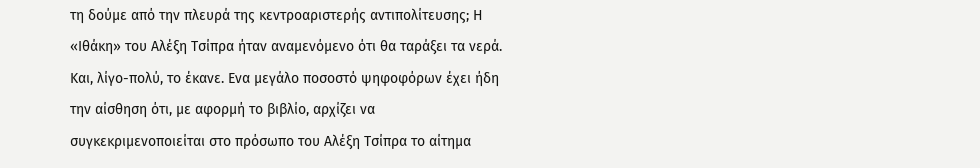τη δούμε από την πλευρά της κεντροαριστερής αντιπολίτευσης; Η «Ιθάκη» του Αλέξη Τσίπρα ήταν αναμενόμενο ότι θα ταράξει τα νερά. Και, λίγο-πολύ, το έκανε. Ενα μεγάλο ποσοστό ψηφοφόρων έχει ήδη την αίσθηση ότι, με αφορμή το βιβλίο, αρχίζει να συγκεκριμενοποιείται στο πρόσωπο του Αλέξη Τσίπρα το αίτημα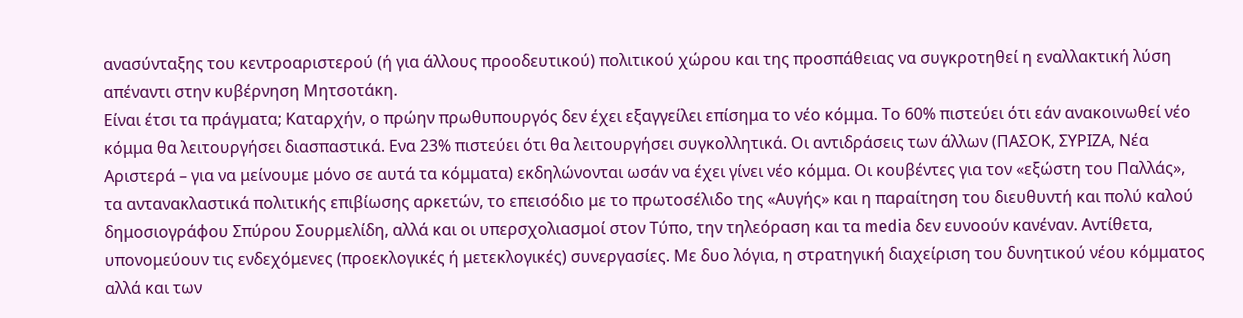ανασύνταξης του κεντροαριστερού (ή για άλλους προοδευτικού) πολιτικού χώρου και της προσπάθειας να συγκροτηθεί η εναλλακτική λύση απέναντι στην κυβέρνηση Μητσοτάκη.
Είναι έτσι τα πράγματα; Καταρχήν, ο πρώην πρωθυπουργός δεν έχει εξαγγείλει επίσημα το νέο κόμμα. Το 60% πιστεύει ότι εάν ανακοινωθεί νέο κόμμα θα λειτουργήσει διασπαστικά. Ενα 23% πιστεύει ότι θα λειτουργήσει συγκολλητικά. Οι αντιδράσεις των άλλων (ΠΑΣΟΚ, ΣΥΡΙΖΑ, Νέα Αριστερά – για να μείνουμε μόνο σε αυτά τα κόμματα) εκδηλώνονται ωσάν να έχει γίνει νέο κόμμα. Οι κουβέντες για τον «εξώστη του Παλλάς», τα αντανακλαστικά πολιτικής επιβίωσης αρκετών, το επεισόδιο με το πρωτοσέλιδο της «Αυγής» και η παραίτηση του διευθυντή και πολύ καλού δημοσιογράφου Σπύρου Σουρμελίδη, αλλά και οι υπερσχολιασμοί στον Τύπο, την τηλεόραση και τα media δεν ευνοούν κανέναν. Αντίθετα, υπονομεύουν τις ενδεχόμενες (προεκλογικές ή μετεκλογικές) συνεργασίες. Με δυο λόγια, η στρατηγική διαχείριση του δυνητικού νέου κόμματος αλλά και των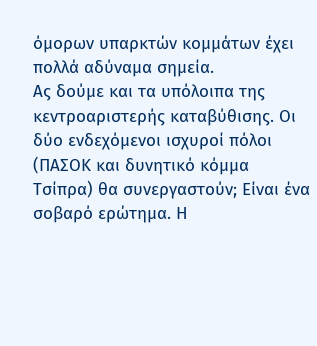όμορων υπαρκτών κομμάτων έχει πολλά αδύναμα σημεία.
Ας δούμε και τα υπόλοιπα της κεντροαριστερής καταβύθισης. Οι δύο ενδεχόμενοι ισχυροί πόλοι (ΠΑΣΟΚ και δυνητικό κόμμα Τσίπρα) θα συνεργαστούν; Είναι ένα σοβαρό ερώτημα. Η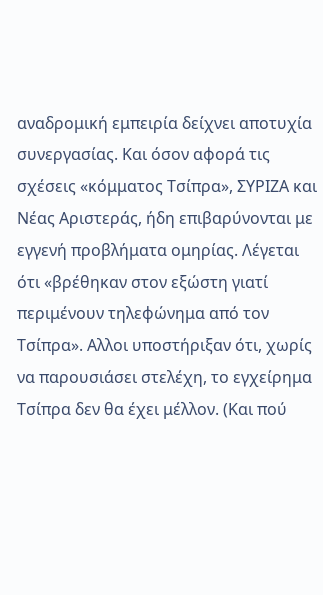αναδρομική εμπειρία δείχνει αποτυχία συνεργασίας. Και όσον αφορά τις σχέσεις «κόμματος Τσίπρα», ΣΥΡΙΖΑ και Νέας Αριστεράς, ήδη επιβαρύνονται με εγγενή προβλήματα ομηρίας. Λέγεται ότι «βρέθηκαν στον εξώστη γιατί περιμένουν τηλεφώνημα από τον Τσίπρα». Αλλοι υποστήριξαν ότι, χωρίς να παρουσιάσει στελέχη, το εγχείρημα Τσίπρα δεν θα έχει μέλλον. (Και πού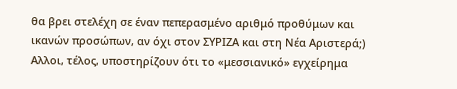θα βρει στελέχη σε έναν πεπερασμένο αριθμό προθύμων και ικανών προσώπων, αν όχι στον ΣΥΡΙΖΑ και στη Νέα Αριστερά;)
Αλλοι, τέλος, υποστηρίζουν ότι το «μεσσιανικό» εγχείρημα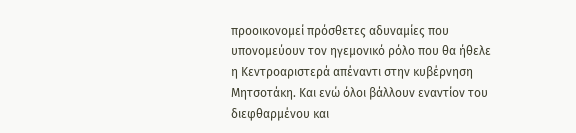προοικονομεί πρόσθετες αδυναμίες που υπονομεύουν τον ηγεμονικό ρόλο που θα ήθελε η Κεντροαριστερά απέναντι στην κυβέρνηση Μητσοτάκη. Και ενώ όλοι βάλλουν εναντίον του διεφθαρμένου και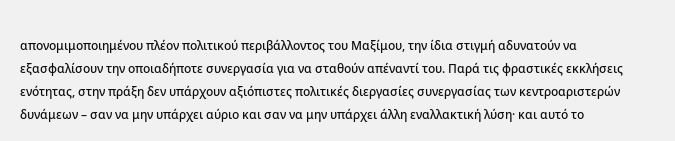απονομιμοποιημένου πλέον πολιτικού περιβάλλοντος του Μαξίμου, την ίδια στιγμή αδυνατούν να εξασφαλίσουν την οποιαδήποτε συνεργασία για να σταθούν απέναντί του. Παρά τις φραστικές εκκλήσεις ενότητας, στην πράξη δεν υπάρχουν αξιόπιστες πολιτικές διεργασίες συνεργασίας των κεντροαριστερών δυνάμεων – σαν να μην υπάρχει αύριο και σαν να μην υπάρχει άλλη εναλλακτική λύση· και αυτό το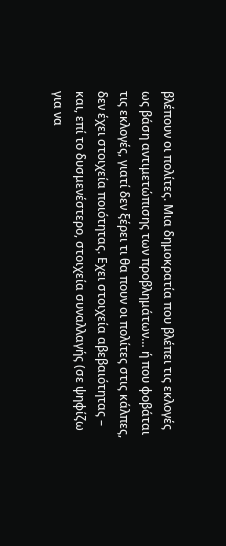βλέπουν οι πολίτες. Μια δημοκρατία που βλέπει τις εκλογές ως βάση αντιμετώπισης των προβλημάτων… ή που φοβάται τις εκλογές, γιατί δεν ξέρει τι θα πουν οι πολίτες στις κάλπες, δεν έχει στοιχεία ποιότητας. Εχει στοιχεία αβεβαιότητας – και, επί το δυσμενέστερο, στοιχεία συναλλαγής (σε ψηφίζω για να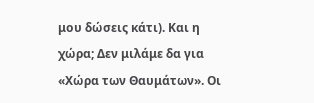μου δώσεις κάτι). Και η χώρα; Δεν μιλάμε δα για «Χώρα των Θαυμάτων». Οι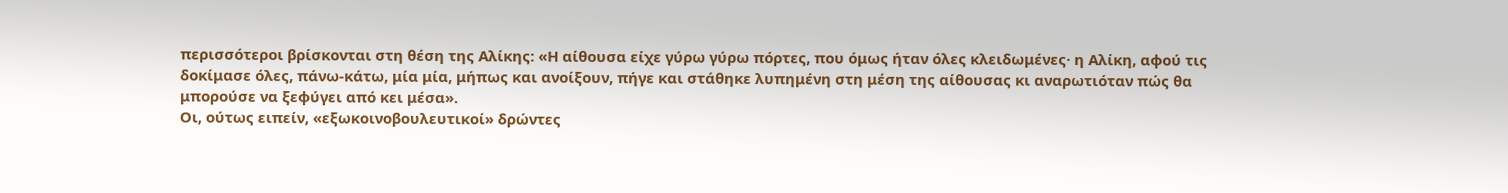περισσότεροι βρίσκονται στη θέση της Αλίκης: «Η αίθουσα είχε γύρω γύρω πόρτες, που όμως ήταν όλες κλειδωμένες· η Αλίκη, αφού τις δοκίμασε όλες, πάνω-κάτω, μία μία, μήπως και ανοίξουν, πήγε και στάθηκε λυπημένη στη μέση της αίθουσας κι αναρωτιόταν πώς θα μπορούσε να ξεφύγει από κει μέσα».
Οι, ούτως ειπείν, «εξωκοινοβουλευτικοί» δρώντες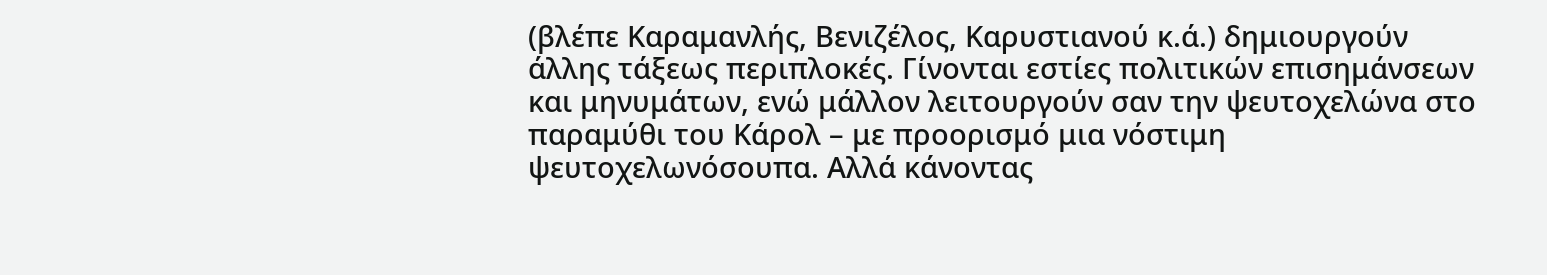(βλέπε Καραμανλής, Βενιζέλος, Καρυστιανού κ.ά.) δημιουργούν άλλης τάξεως περιπλοκές. Γίνονται εστίες πολιτικών επισημάνσεων και μηνυμάτων, ενώ μάλλον λειτουργούν σαν την ψευτοχελώνα στο παραμύθι του Κάρολ – με προορισμό μια νόστιμη ψευτοχελωνόσουπα. Αλλά κάνοντας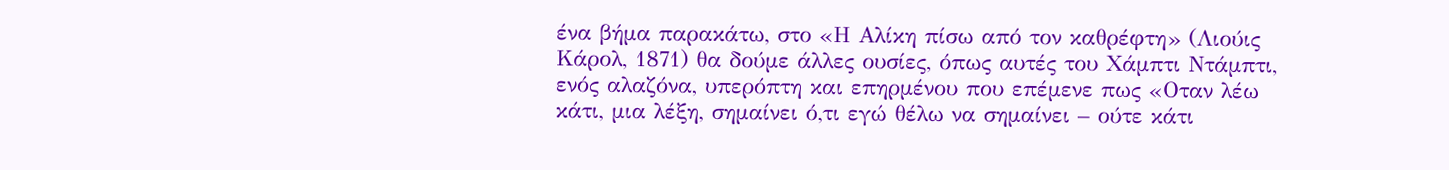ένα βήμα παρακάτω, στο «Η Αλίκη πίσω από τον καθρέφτη» (Λιούις Κάρολ, 1871) θα δούμε άλλες ουσίες, όπως αυτές του Χάμπτι Ντάμπτι, ενός αλαζόνα, υπερόπτη και επηρμένου που επέμενε πως «Οταν λέω κάτι, μια λέξη, σημαίνει ό,τι εγώ θέλω να σημαίνει – ούτε κάτι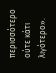περισσότερο ούτε κάτι λιγότερο».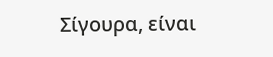Σίγουρα, είναι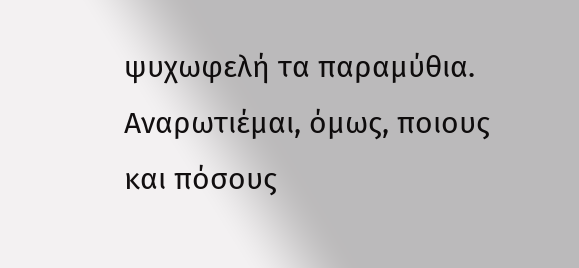ψυχωφελή τα παραμύθια. Αναρωτιέμαι, όμως, ποιους και πόσους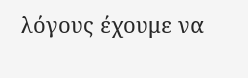λόγους έχουμε να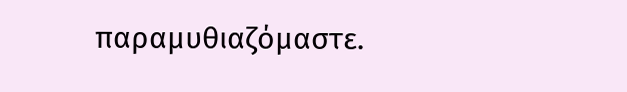παραμυθιαζόμαστε.